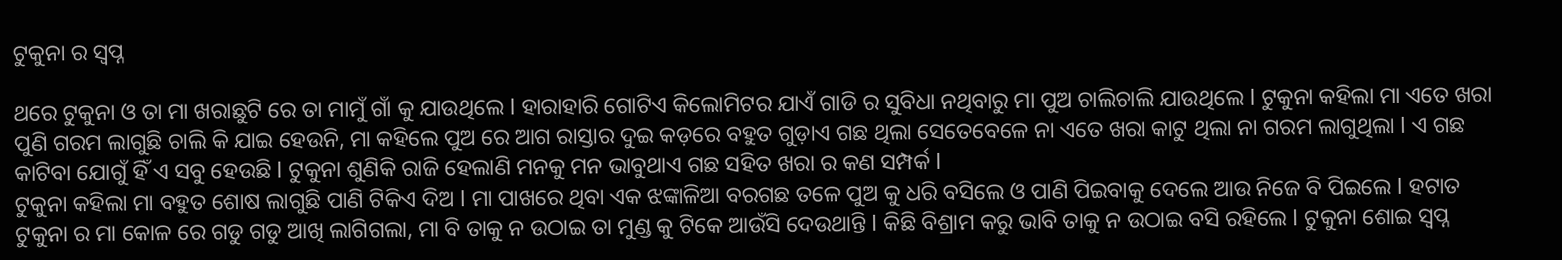ଟୁକୁନା ର ସ୍ଵପ୍ନ

ଥରେ ଟୁକୁନା ଓ ତା ମା ଖରାଛୁଟି ରେ ତା ମାମୁଁ ଗାଁ କୁ ଯାଉଥିଲେ l ହାରାହାରି ଗୋଟିଏ କିଲୋମିଟର ଯାଏଁ ଗାଡି ର ସୁବିଧା ନଥିବାରୁ ମା ପୁଅ ଚାଲିଚାଲି ଯାଉଥିଲେ l ଟୁକୁନା କହିଲା ମା ଏତେ ଖରା ପୁଣି ଗରମ ଲାଗୁଛି ଚାଲି କି ଯାଇ ହେଉନି, ମା କହିଲେ ପୁଅ ରେ ଆଗ ରାସ୍ତାର ଦୁଇ କଡ଼ରେ ବହୁତ ଗୁଡ଼ାଏ ଗଛ ଥିଲା ସେତେବେଳେ ନା ଏତେ ଖରା କାଟୁ ଥିଲା ନା ଗରମ ଲାଗୁଥିଲା l ଏ ଗଛ କାଟିବା ଯୋଗୁଁ ହିଁ ଏ ସବୁ ହେଉଛି l ଟୁକୁନା ଶୁଣିକି ରାଜି ହେଲାଣି ମନକୁ ମନ ଭାବୁଥାଏ ଗଛ ସହିତ ଖରା ର କଣ ସମ୍ପର୍କ l
ଟୁକୁନା କହିଲା ମା ବହୁତ ଶୋଷ ଲାଗୁଛି ପାଣି ଟିକିଏ ଦିଅ l ମା ପାଖରେ ଥିବା ଏକ ଝଙ୍କାଳିଆ ବରଗଛ ତଳେ ପୁଅ କୁ ଧରି ବସିଲେ ଓ ପାଣି ପିଇବାକୁ ଦେଲେ ଆଉ ନିଜେ ବି ପିଇଲେ l ହଟାତ ଟୁକୁନା ର ମା କୋଳ ରେ ଗଡୁ ଗଡୁ ଆଖି ଲାଗିଗଲା, ମା ବି ତାକୁ ନ ଉଠାଇ ତା ମୁଣ୍ଡ କୁ ଟିକେ ଆଉଁସି ଦେଉଥାନ୍ତି l କିଛି ବିଶ୍ରାମ କରୁ ଭାବି ତାକୁ ନ ଉଠାଇ ବସି ରହିଲେ l ଟୁକୁନା ଶୋଇ ସ୍ବପ୍ନ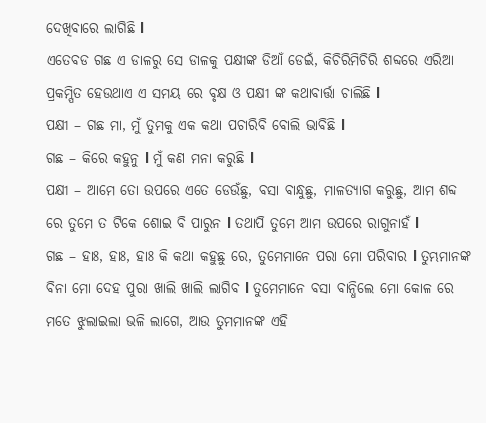ଦେଖିବାରେ ଲାଗିଛି l
ଏତେବଡ ଗଛ ଏ ଡାଳରୁ ସେ ଡାଳକୁ ପକ୍ଷୀଙ୍କ ଡିଆଁ ଡେଇଁ, କିଚିରିମିଚିରି ଶବ୍ଦରେ ଏରିଆ ପ୍ରକମ୍ପିତ ହେଉଥାଏ ଏ ସମୟ ରେ ବୃକ୍ଷ ଓ ପକ୍ଷୀ ଙ୍କ କଥାବାର୍ତ୍ତା ଚାଲିଛି l
ପକ୍ଷୀ – ଗଛ ମା, ମୁଁ ତୁମକୁ ଏକ କଥା ପଚାରିବି ବୋଲି ଭାବିଛି l
ଗଛ – କିରେ କହୁନୁ l ମୁଁ କଣ ମନା କରୁଛି l
ପକ୍ଷୀ – ଆମେ ତୋ ଉପରେ ଏତେ ଡେଉଁଛୁ, ବସା ବାନ୍ଧୁଛୁ, ମାଳତ୍ୟାଗ କରୁଛୁ, ଆମ ଶବ୍ଦ ରେ ତୁମେ ତ ଟିକେ ଶୋଇ ବି ପାରୁନ l ତଥାପି ତୁମେ ଆମ ଉପରେ ରାଗୁନାହଁ l
ଗଛ – ହାଃ, ହାଃ, ହାଃ କି କଥା କହୁଛୁ ରେ, ତୁମେମାନେ ପରା ମୋ ପରିବାର l ତୁମ୍ଭମାନଙ୍କ ବିନା ମୋ ଦେହ ପୁରା ଖାଲି ଖାଲି ଲାଗିବ l ତୁମେମାନେ ବସା ବାନ୍ଧିଲେ ମୋ କୋଳ ରେ ମତେ ଝୁଲାଇଲା ଭଳି ଲାଗେ, ଆଉ ତୁମମାନଙ୍କ ଏହି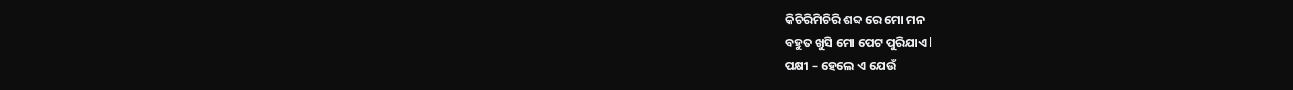କିଚିରିମିଚିରି ଶବ୍ଦ ରେ ମୋ ମନ
ବହୁତ ଖୁସି ମୋ ପେଟ ପୁରିଯାଏ l
ପକ୍ଷୀ – ହେଲେ ଏ ଯେଉଁ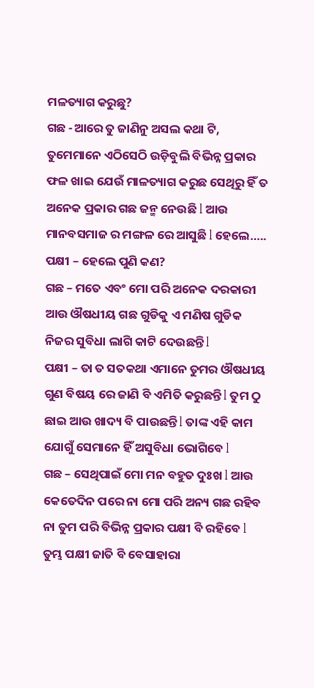ମଳତ୍ୟାଗ କରୁଛୁ?
ଗଛ -ଆରେ ତୁ ଜାଣିନୁ ଅସଲ କଥା ଟି, ତୁମେମାନେ ଏଠିସେଠି ଉଡ଼ିବୁଲି ବିଭିନ୍ନ ପ୍ରକାର ଫଳ ଖାଇ ଯେଉଁ ମାଳତ୍ୟାଗ କରୁଛ ସେଥିରୁ ହିଁ ତ ଅନେକ ପ୍ରକାର ଗଛ ଜନ୍ମ ନେଉଛି l ଆଉ ମାନବସମାଜ ର ମଙ୍ଗଳ ରେ ଆସୁଛି l ହେଲେ…..
ପକ୍ଷୀ – ହେଲେ ପୁଣି କଣ?
ଗଛ – ମତେ ଏବଂ ମୋ ପରି ଅନେକ ଦରକାରୀ ଆଉ ଔଷଧୀୟ ଗଛ ଗୁଡିକୁ ଏ ମଣିଷ ଗୁଡିକ ନିଜର ସୁବିଧା ଲାଗି କାଟି ଦେଉଛନ୍ତି l
ପକ୍ଷୀ – ତା ତ ସତକଥା ଏମାନେ ତୁମର ଔଷଧୀୟ ଗୁଣ ବିଷୟ ରେ ଜାଣି ବି ଏମିତି କରୁଛନ୍ତି l ତୁମ ଠୁ ଛାଇ ଆଉ ଖାଦ୍ୟ ବି ପାଉଛନ୍ତି l ତାଙ୍କ ଏହି କାମ ଯୋଗୁଁ ସେମାନେ ହିଁ ଅସୁବିଧା ଭୋଗିବେ l
ଗଛ – ସେଥିପାଇଁ ମୋ ମନ ବହୁତ ଦୁଃଖ l ଆଉ କେତେଦିନ ପରେ ନା ମୋ ପରି ଅନ୍ୟ ଗଛ ରହିବ ନା ତୁମ ପରି ବିଭିନ୍ନ ପ୍ରକାର ପକ୍ଷୀ ବି ରହିବେ l ତୁମ୍ଭ ପକ୍ଷୀ ଜାତି ବି ବେସାହାରା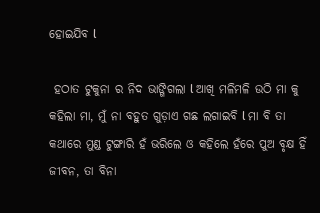ହୋଇଯିବ l

 ହଠାତ ଟୁକୁନା ର ନିଦ ଭାଙ୍ଗିଗଲା l ଆଖି ମଳିମଳି ଉଠି ମା କୁ କହିଲା ମା, ମୁଁ ନା ବହୁତ ଗୁଡ଼ାଏ ଗଛ ଲଗାଇବି l ମା ବି ତା କଥାରେ ମୁଣ୍ଡ ଟୁଙ୍ଗାରି ହଁ ଭରିଲେ ଓ କହିଲେ ହଁରେ ପୁଅ ବୃକ୍ଷ ହିଁ ଜୀବନ, ତା ବିନା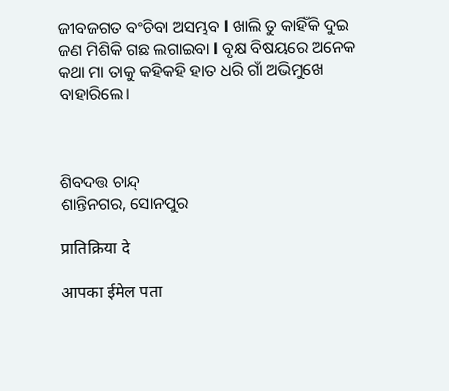ଜୀବଜଗତ ବଂଚିବା ଅସମ୍ଭବ l ଖାଲି ତୁ କାହିଁକି ଦୁଇ ଜଣ ମିଶିକି ଗଛ ଲଗାଇବା l ବୃକ୍ଷ ବିଷୟରେ ଅନେକ କଥା ମା ତାକୁ କହିକହି ହାତ ଧରି ଗାଁ ଅଭିମୁଖେ ବାହାରିଲେ।



ଶିବଦତ୍ତ ଚାନ୍ଦ୍
ଶାନ୍ତିନଗର, ସୋନପୁର

प्रातिक्रिया दे

आपका ईमेल पता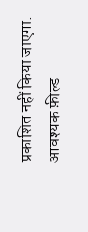प्रकाशित नहीं किया जाएगा. आवश्यक फ़ील्ड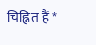चिह्नित हैं *